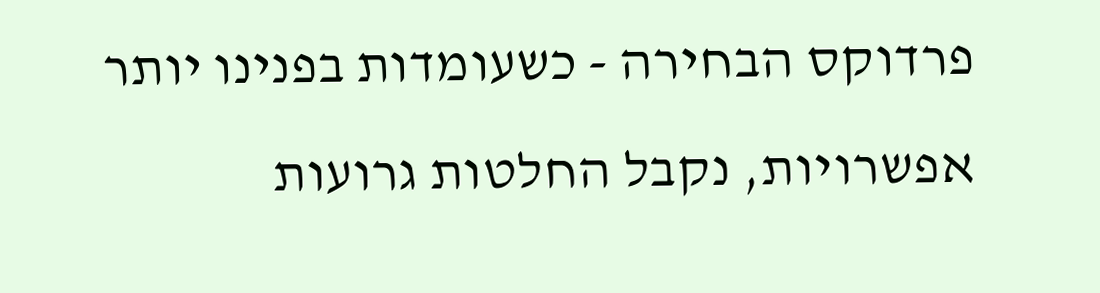פרדוקס הבחירה - כשעומדות בפנינו יותר אפשרויות, נקבל החלטות גרועות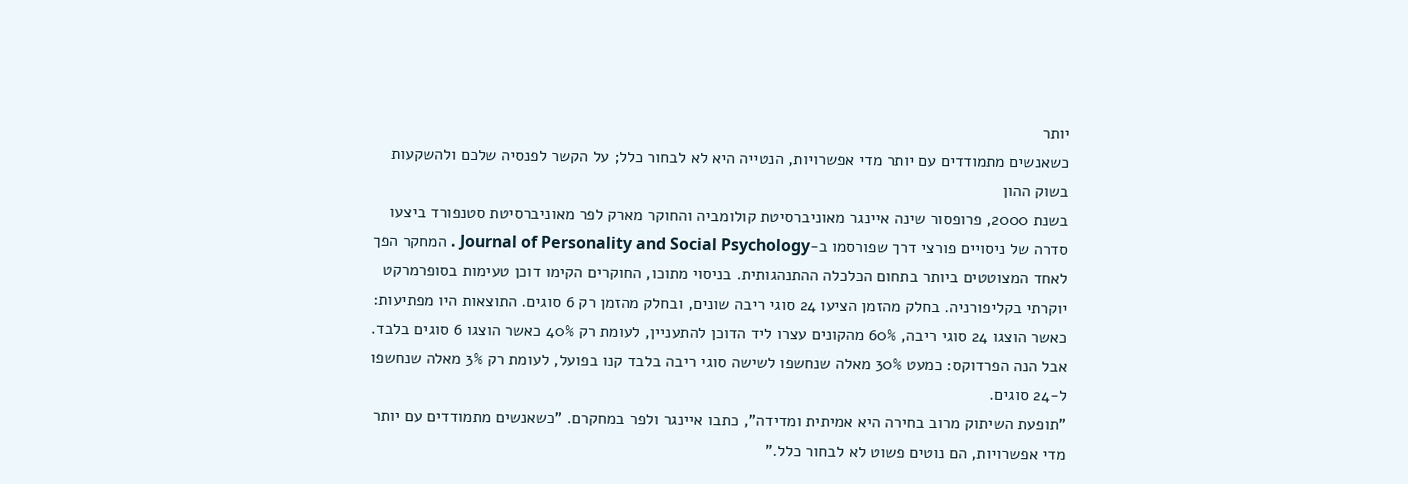יותר
כשאנשים מתמודדים עם יותר מדי אפשרויות, הנטייה היא לא לבחור כלל; על הקשר לפנסיה שלכם ולהשקעות בשוק ההון
בשנת 2000, פרופסור שינה איינגר מאוניברסיטת קולומביה והחוקר מארק לפר מאוניברסיטת סטנפורד ביצעו סדרה של ניסויים פורצי דרך שפורסמו ב-Journal of Personality and Social Psychology . המחקר הפך לאחד המצוטטים ביותר בתחום הכלכלה ההתנהגותית. בניסוי מתוכו, החוקרים הקימו דוכן טעימות בסופרמרקט יוקרתי בקליפורניה. בחלק מהזמן הציעו 24 סוגי ריבה שונים, ובחלק מהזמן רק 6 סוגים. התוצאות היו מפתיעות: כאשר הוצגו 24 סוגי ריבה, 60% מהקונים עצרו ליד הדוכן להתעניין, לעומת רק 40% כאשר הוצגו 6 סוגים בלבד. אבל הנה הפרדוקס: כמעט 30% מאלה שנחשפו לשישה סוגי ריבה בלבד קנו בפועל, לעומת רק 3% מאלה שנחשפו ל-24 סוגים.
"תופעת השיתוק מרוב בחירה היא אמיתית ומדידה", כתבו איינגר ולפר במחקרם. "כשאנשים מתמודדים עם יותר מדי אפשרויות, הם נוטים פשוט לא לבחור כלל."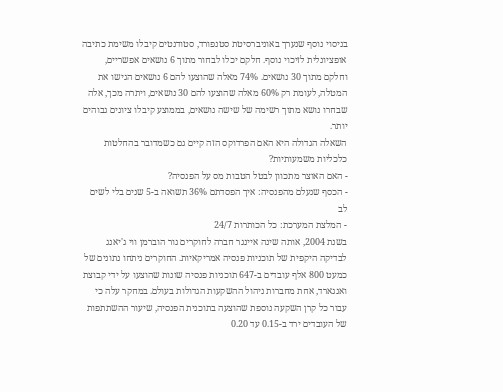בניסוי נוסף שנערך באוניברסיטת סטנפורד, סטודנטים קיבלו משימת כתיבה אופציונלית לזיכוי נוסף. חלקם יכלו לבחור מתוך 6 נושאים אפשריים, וחלקם מתוך 30 נושאים. 74% מאלה שהוצעו להם 6 נושאים הגישו את המטלה, לעומת רק 60% מאלה שהוצעו להם 30 נושאים, ויתרה מכך, אלה שבחרו נושא מתוך רשימה של שישה נושאים, בממוצע קיבלו ציונים גבוהים יותר.
השאלה הגדולה היא האם הפרדוקס הזה קיים גם כשמדובר בהחלטות כלכליות משמעותיות?
- האם האוצר מתכוון לבטל הטבות מס על הפנסיה?
- הכסף שנעלם מהפנסיה: איך הפסדתם 36% תשואה ב-5 שנים בלי לשים לב
- המלצת המערכת: כל הכותרות 24/7
בשנת 2004, אותה שינה איינגר חברה לחוקרים גור הוברמן ווי ג'יאנג לבדיקה היקפית של תוכניות פנסיה אמריקאיות. החוקרים ניתחו נתונים של כמעט 800 אלף עובדים ב-647 תוכניות פנסיה שונות שהוצעו על ידי קבוצת ואנגארד, אחת מחברות ניהול ההשקעות הגדולות בעולם. במחקר עלה כי עבור כל קרן השקעה נוספת שהוצעה בתוכנית הפנסיה, שיעור ההשתתפות של העובדים ירד ב-0.15 עד 0.20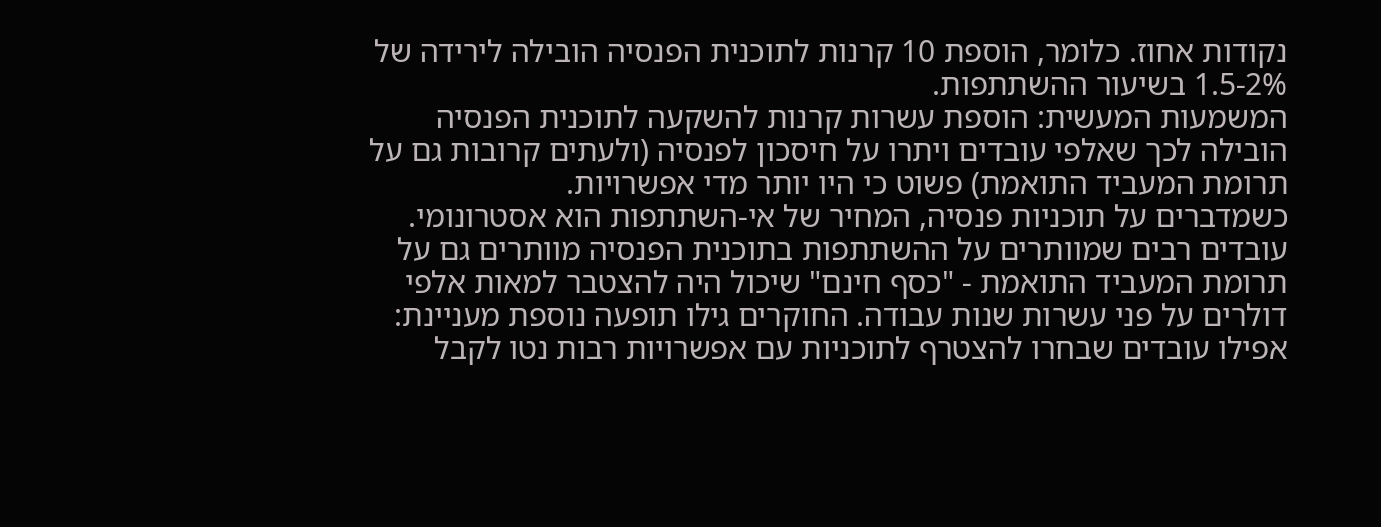נקודות אחוז. כלומר, הוספת 10 קרנות לתוכנית הפנסיה הובילה לירידה של 1.5-2% בשיעור ההשתתפות.
המשמעות המעשית: הוספת עשרות קרנות להשקעה לתוכנית הפנסיה הובילה לכך שאלפי עובדים ויתרו על חיסכון לפנסיה (ולעתים קרובות גם על תרומת המעביד התואמת) פשוט כי היו יותר מדי אפשרויות.
כשמדברים על תוכניות פנסיה, המחיר של אי-השתתפות הוא אסטרונומי. עובדים רבים שמוותרים על ההשתתפות בתוכנית הפנסיה מוותרים גם על תרומת המעביד התואמת - "כסף חינם" שיכול היה להצטבר למאות אלפי דולרים על פני עשרות שנות עבודה. החוקרים גילו תופעה נוספת מעניינת: אפילו עובדים שבחרו להצטרף לתוכניות עם אפשרויות רבות נטו לקבל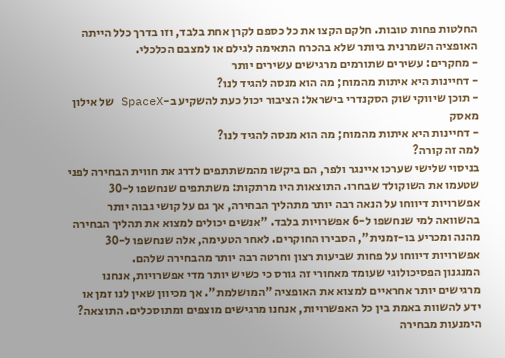החלטות פחות טובות. חלקם הקצו את כל כספם לקרן אחת בלבד, וזו בדרך כלל הייתה האופציה השמרנית ביותר שלא בהכרח התאימה לגילם או למצבם הכלכלי.
- מחקרים: עשירים שתורמים מרגישים עשירים יותר
- דחיינות היא איתות מהמוח; מה הוא מנסה להגיד לנו?
- תוכן שיווקי שוק הסקנדרי בישראל: הציבור יכול כעת להשקיע ב-SpaceX של אילון מאסק
- דחיינות היא איתות מהמוח; מה הוא מנסה להגיד לנו?
למה זה קורה?
בניסוי שלישי שערכו איינגר ולפר, הם ביקשו מהמשתתפים לדרג את חווית הבחירה לפני שטעמו את השוקולד שבחרו. התוצאות היו מרתקות: משתתפים שנחשפו ל-30 אפשרויות דיווחו על הנאה רבה יותר מתהליך הבחירה, אך גם על קושי גבוה יותר בהשוואה למי שנחשפו ל-6 אפשרויות בלבד. "אנשים יכולים למצוא את תהליך הבחירה מהנה ומכריע בו-זמנית", הסבירו החוקרים. לאחר הטעימה, אלה שנחשפו ל-30 אפשרויות דיווחו על פחות שביעות רצון וחרטה רבה יותר מהבחירה שלהם.
המנגנון הפסיכולוגי שעומד מאחורי זה גורס כי כשיש יותר מדי אפשרויות, אנחנו מרגישים יותר אחראיים למצוא את האופציה "המושלמת". אך מכיוון שאין לנו זמן או ידע להשוות באמת בין כל האפשרויות, אנחנו מרגישים מוצפים ומתוסכלים. התוצאה? הימנעות מבחירה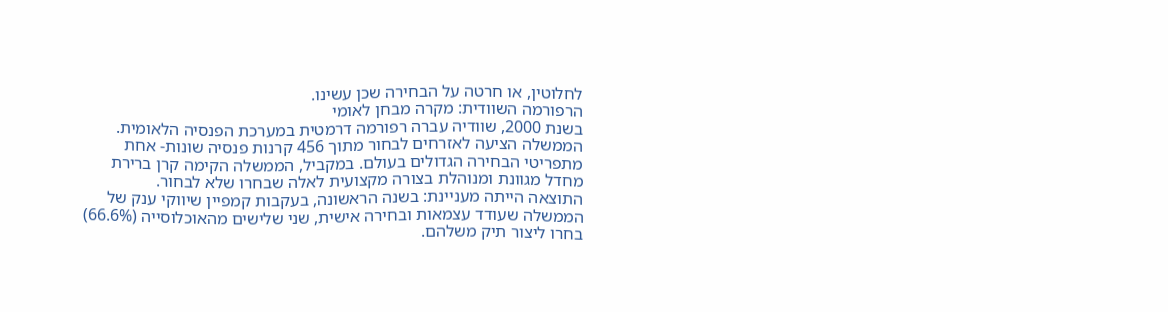לחלוטין, או חרטה על הבחירה שכן עשינו.
הרפורמה השוודית: מקרה מבחן לאומי
בשנת 2000, שוודיה עברה רפורמה דרמטית במערכת הפנסיה הלאומית. הממשלה הציעה לאזרחים לבחור מתוך 456 קרנות פנסיה שונות- אחת מתפריטי הבחירה הגדולים בעולם. במקביל, הממשלה הקימה קרן ברירת מחדל מגוונת ומנוהלת בצורה מקצועית לאלה שבחרו שלא לבחור.
התוצאה הייתה מעניינת: בשנה הראשונה, בעקבות קמפיין שיווקי ענק של הממשלה שעודד עצמאות ובחירה אישית, שני שלישים מהאוכלוסייה (66.6%) בחרו ליצור תיק משלהם.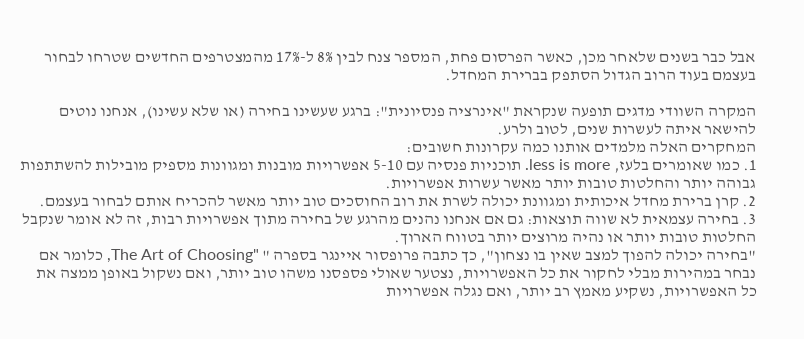אבל כבר בשנים שלאחר מכן, כאשר הפרסום פחת, המספר צנח לבין 8% ל-17% מהמצטרפים החדשים שטרחו לבחור בעצמם בעוד הרוב הגדול הסתפק בברירת המחדל.

המקרה השוודי מדגים תופעה שנקראת "אינרציה פנסיונית": ברגע שעשינו בחירה (או שלא עשינו), אנחנו נוטים להישאר איתה לעשרות שנים, לטוב ולרע.
המחקרים האלה מלמדים אותנו כמה עקרונות חשובים:
1. כמו שאומרים בלעז, less is more. תוכניות פנסיה עם 5-10 אפשרויות מובנות ומגוונות מספיק מובילות להשתתפות גבוהה יותר והחלטות טובות יותר מאשר עשרות אפשרויות.
2. קרן ברירת מחדל איכותית ומגוונת יכולה לשרת את רוב החוסכים טוב יותר מאשר להכריח אותם לבחור בעצמם.
3. בחירה עצמאית לא שווה תוצאות: גם אם אנחנו נהנים מהרגע של בחירה מתוך אפשרויות רבות, זה לא אומר שנקבל החלטות טובות יותר או נהיה מרוצים יותר בטווח הארוך.
"בחירה יכולה להפוך למצב שאין בו נצחון", כך כתבה פרופסור איינגר בספרה " "The Art of Choosing, כלומר אם נבחר במהירות מבלי לחקור את כל האפשרויות, נצטער שאולי פספסנו משהו טוב יותר, ואם נשקול באופן ממצה את כל האפשרויות, נשקיע מאמץ רב יותר, ואם נגלה אפשרויות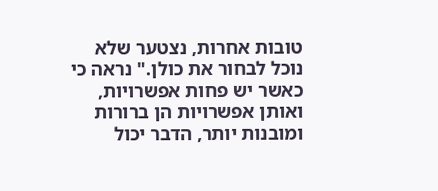טובות אחרות, נצטער שלא נוכל לבחור את כולן." נראה כי כאשר יש פחות אפשרויות, ואותן אפשרויות הן ברורות ומובנות יותר, הדבר יכול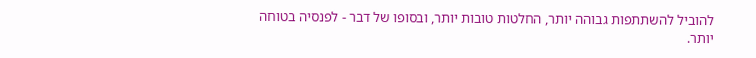להוביל להשתתפות גבוהה יותר, החלטות טובות יותר, ובסופו של דבר - לפנסיה בטוחה יותר.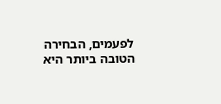לפעמים, הבחירה הטובה ביותר היא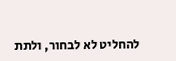להחליט לא לבחור, ולתת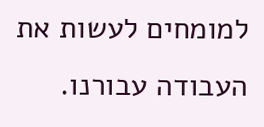למומחים לעשות את העבודה עבורנו.